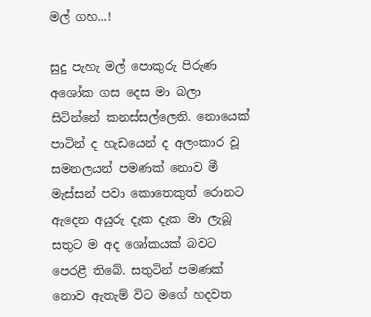මල් ගහ...!

සුදු පැහැ මල් පොකුරු පිරුණ අශෝක ගස දෙස මා බලා සිටින්නේ කනස්සල්ලෙනි. නොයෙක් පාටින් ද හැඩයෙන් ද අලංකාර වූ සමනලයන් පමණක් නොව මී මැස්සන් පවා කොතෙකුත් රොනට ඇදෙන අයුරු දැක දැක මා ලැබූ සතුට ම අද ශෝකයක් බවට පෙරළී තිබේ. සතුටින් පමණක් නොව ඇතැම් විට මගේ හදවත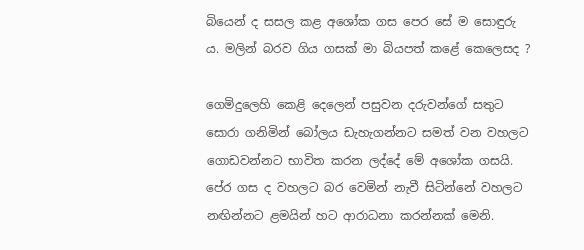බියෙන් ද සසල කළ අශෝක ගස පෙර සේ ම සොඳුරු ය. මලින් බරව ගිය ගසක් මා බියපත් කළේ කෙලෙසද ?

ගෙමිදුලෙහි කෙළි දෙලෙන් පසුවන දරුවන්ගේ සතුට සොරා ගනිමින් බෝලය ඩැහැගන්නට සමත් වන වහලට ගොඩවන්නට භාවිත කරන ලද්දේ මේ අශෝක ගසයි. පේර ගස ද වහලට බර වෙමින් නැවී සිටින්නේ වහලට නඟින්නට ළමයින් හට ආරාධනා කරන්නක් මෙනි.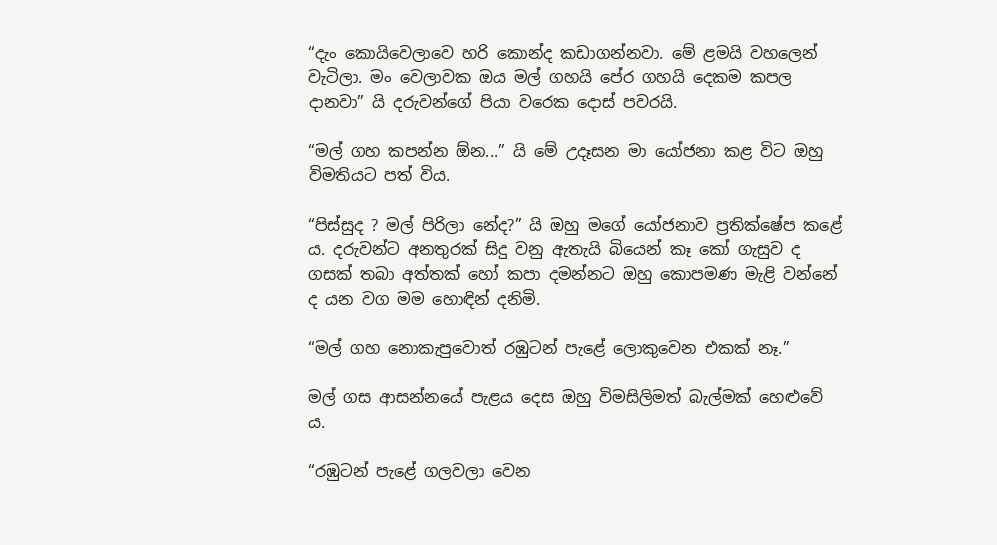“දැං කොයිවෙලාවෙ හරි කොන්ද කඩාගන්නවා. මේ ළමයි වහලෙන් වැටිලා. මං වෙලාවක ඔය මල් ගහයි පේර ගහයි දෙකම කපල දානවා” යි දරුවන්ගේ පියා වරෙක දොස් පවරයි.

“මල් ගහ කපන්න ඕන...” යි මේ උදෑසන මා යෝජනා කළ විට ඔහු විමතියට පත් විය.

“පිස්සුද ? මල් පිරිලා නේද?” යි ඔහු මගේ යෝජනාව ප්‍රතික්ෂේප කළේ ය. දරුවන්ට අනතුරක් සිදු වනු ඇතැයි බියෙන් කෑ කෝ ගැසුව ද ගසක් තබා අත්තක් හෝ කපා දමන්නට ඔහු කොපමණ මැළි වන්නේ ද යන වග මම හොඳින් දනිමි.

“මල් ගහ නොකැපුවොත් රඹුටන් පැළේ ලොකුවෙන එකක් නෑ.”

මල් ගස ආසන්නයේ පැළය දෙස ඔහු විමසිලිමත් බැල්මක් හෙළුවේ ය.

“රඹුටන් පැළේ ගලවලා වෙන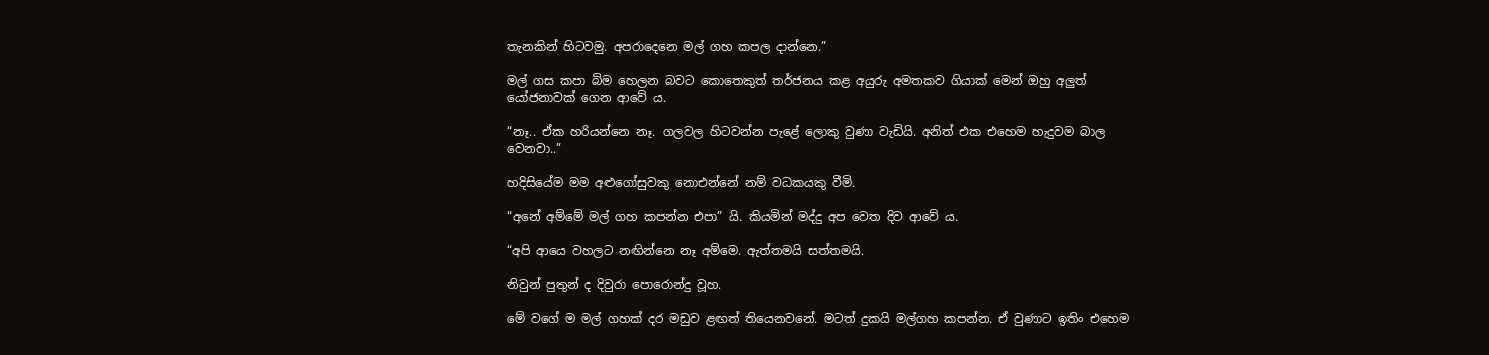තැනකින් හිටවමු. අපරාදෙනෙ මල් ගහ කපල දාන්නෙ.”

මල් ගස කපා බිම හෙලන බවට කොතෙකුත් තර්ජනය කළ අයුරු අමතකව ගියාක් මෙන් ඔහු අලුත් යෝජනාවක් ගෙන ආවේ ය.

“නෑ.. ඒක හරියන්නෙ නෑ. ගලවල හිටවන්න පැළේ ලොකු වුණා වැඩියි. අනිත් එක එහෙම හැදුවම බාල වෙනවා..”

හදිසියේම මම අළුගෝසුවකු නොඑන්නේ නම් වධකයකු වීමි.

“අනේ අම්මේ මල් ගහ කපන්න එපා” යි. කියමින් මද්දු අප වෙත දිව ආවේ ය.

“අපි ආයෙ වහලට නඟින්නෙ නෑ අම්මෙ. ඇත්තමයි සත්තමයි.

නිවුන් පුතුන් ද දිවුරා පොරොන්දු වූහ.

මේ වගේ ම මල් ගහක් දර මඩුව ළඟත් තියෙනවනේ. මටත් දුකයි මල්ගහ කපන්න. ඒ වුණාට ඉතිං එහෙම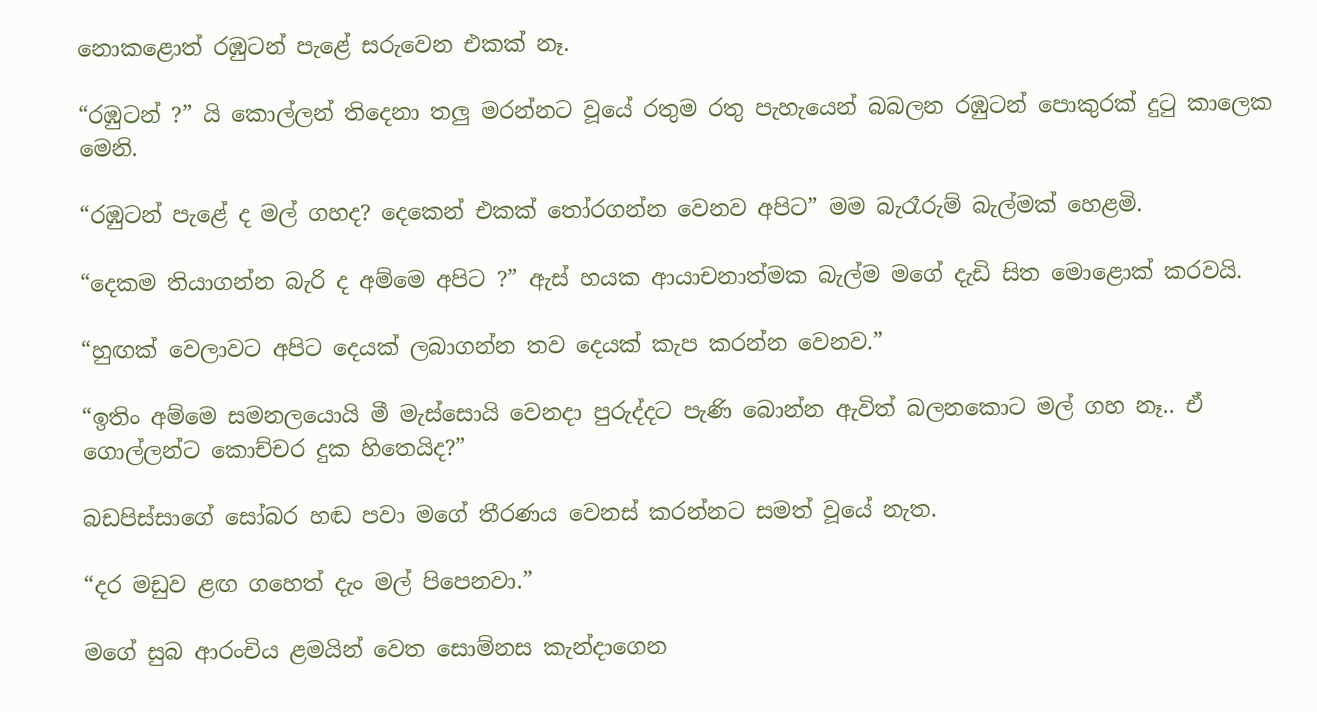නොකළොත් රඹුටන් පැළේ සරුවෙන එකක් නෑ.

“රඹුටන් ?” යි කොල්ලන් තිදෙනා තලු මරන්නට වූයේ රතුම රතු පැහැයෙන් බබලන රඹුටන් පොකුරක් දුටු කාලෙක මෙනි.

“රඹුටන් පැළේ ද මල් ගහද? දෙකෙන් එකක් තෝරගන්න වෙනව අපිට” මම බැරෑරුම් බැල්මක් හෙළමි.

“දෙකම තියාගන්න බැරි ද අම්මෙ අපිට ?” ඇස් හයක ආයාචනාත්මක බැල්ම මගේ දැඩි සිත මොළොක් කරවයි.

“හුඟක් වෙලාවට අපිට දෙයක් ලබාගන්න තව දෙයක් කැප කරන්න වෙනව.”

“ඉතිං අම්මෙ සමනලයොයි මී මැස්සොයි වෙනදා පුරුද්දට පැණි බොන්න ඇවිත් බලනකොට මල් ගහ නෑ.. ඒ ගොල්ලන්ට කොච්චර දුක හිතෙයිද?”

බඩපිස්සාගේ සෝබර හඬ පවා මගේ තීරණය වෙනස් කරන්නට සමත් වූයේ නැත.

“දර මඩුව ළඟ ගහෙත් දැං මල් පිපෙනවා.”

මගේ සුබ ආරංචිය ළමයින් වෙත සොම්නස කැන්දාගෙන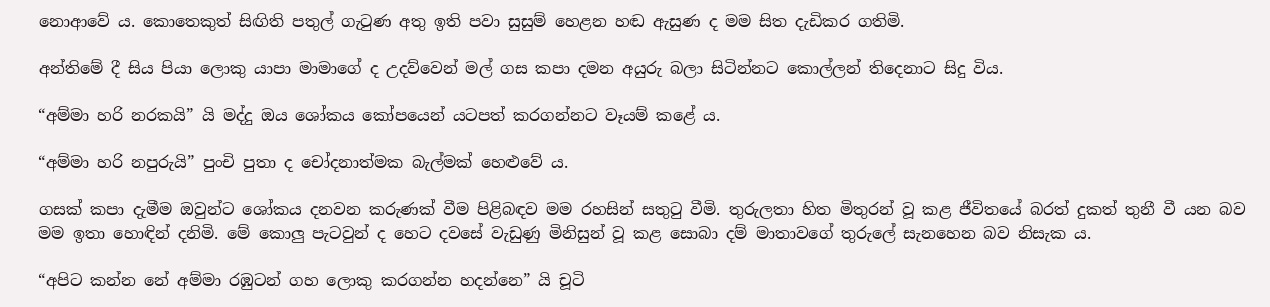නොආවේ ය. කොතෙකුත් සිඟිති පතුල් ගැටුණ අතු ඉති පවා සුසුම් හෙළන හඬ ඇසුණ ද මම සිත දැඩිකර ගතිමි.

අන්තිමේ දී සිය පියා ලොකු යාපා මාමාගේ ද උදව්වෙන් මල් ගස කපා දමන අයුරු බලා සිටින්නට කොල්ලන් තිදෙනාට සිදු විය.

“අම්මා හරි නරකයි” යි මද්දු ඔය ශෝකය කෝපයෙන් යටපත් කරගන්නට වෑයම් කළේ ය.

“අම්මා හරි නපුරුයි” පුංචි පුතා ද චෝදනාත්මක බැල්මක් හෙළුවේ ය.

ගසක් කපා දැමීම ඔවුන්ට ශෝකය දනවන කරුණක් වීම පිළිබඳව මම රහසින් සතුටු වීමි. තුරුලතා හිත මිතුරන් වූ කළ ජීවිතයේ බරත් දුකත් තුනී වී යන බව මම ඉතා හොඳින් දනිමි. මේ කොලු පැටවුන් ද හෙට දවසේ වැඩුණු මිනිසුන් වූ කළ සොබා දම් මාතාවගේ තුරුලේ සැනහෙන බව නිසැක ය.

“අපිට කන්න නේ අම්මා රඹුටන් ගහ ලොකු කරගන්න හදන්නෙ” යි චූටි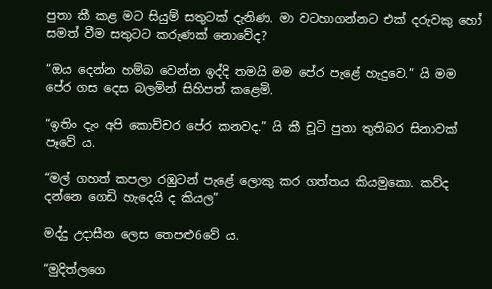පුතා කී කළ මට සියුම් සතුටක් දැනිණ. මා වටහාගන්නට එක් දරුවකු හෝ සමත් වීම සතුටට කරුණක් නොවේද?

“ඔය දෙන්න හම්බ වෙන්න ඉද්දි තමයි මම පේර පැළේ හැදුවෙ.” යි මම පේර ගස දෙස බලමින් සිහිපත් කළෙමි.

“ඉතිං දැං අපි කොච්චර පේර කනවද.” යි කී චූටි පුතා තුතිබර සිනාවක් පෑවේ ය.

“මල් ගහත් කපලා රඹුටන් පැළේ ලොකු කර ගත්තය කියමුකො. කව්ද දන්නෙ ගෙඩි හැදෙයි ද කියල”

මද්දු උදාසීන ලෙස තෙපළු6වේ ය.

“මුදිත්ලගෙ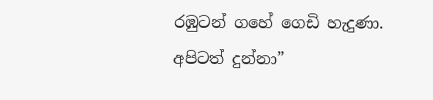රඹුටන් ගහේ ගෙඩි හැදුණා. අපිටත් දුන්නා”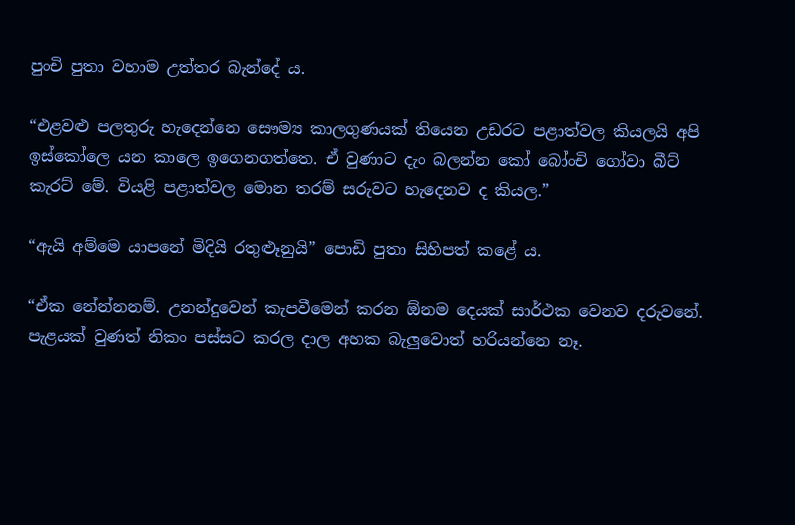පුංචි පුතා වහාම උත්තර බැන්දේ ය.

“එළවළු පලතුරු හැදෙන්නෙ සෞම්‍ය කාලගුණයක් තියෙන උඩරට පළාත්වල කියලයි අපි ඉස්‍කෝලෙ යන කාලෙ ඉගෙනගත්තෙ. ඒ වුණාට දැං බලන්න කෝ බෝංචි ගෝවා බීට් කැරට් මේ. වියළි පළාත්වල මොන තරම් සරුවට හැදෙනව ද කියල.”

“ඇයි අම්මෙ යාපනේ මිදියි රතුළූනුයි” පොඩි පුතා සිහිපත් කළේ ය.

“ඒක ‍නේන්නනම්. උනන්දුවෙන් කැපවීමෙන් කරන ඕනම දෙයක් සාර්ථක වෙනව දරුවනේ. පැළයක් වුණත් නිකං පස්සට කරල දාල අහක බැලුවොත් හරියන්නෙ නෑ.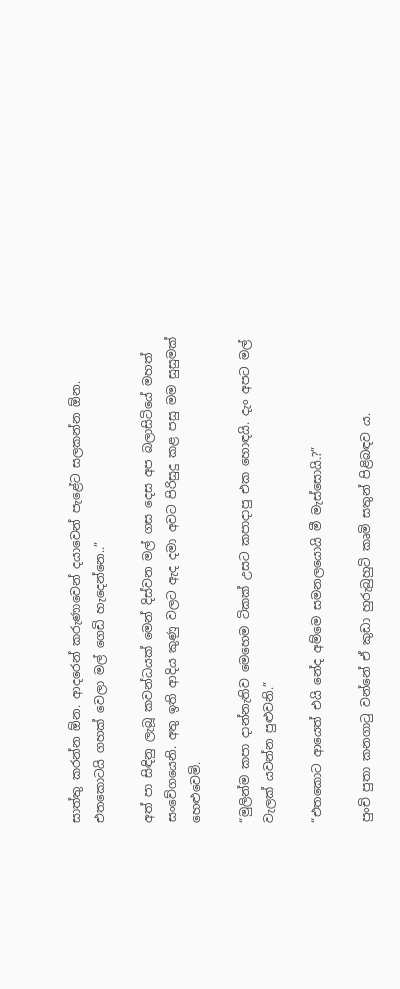සාත්තු කරන්න ඕන. ආදරෙන් කරුණාවෙන් දයාවෙන් පැළේට සලකන්න ඕන. එතකොටයි ගහක් වෙලා මල් ගෙඩි හැදෙන්නෙ..”

අත් පා සිඳිනු ලැබූ කවන්ධයක් මෙන් දිස්වන මල් ගස දෙස අප බලාසිටියේ මහත් සංවේගයෙනි. අතු ඉති ආදිය කුණු වලට ඇද දමා අවට පිරිසුදු කළ පසු මම සුසුමක් හෙළුවෙමි.

“මුලින්ම කපා දාන්නැතිව මෙහෙම ටිකක් උසට කපාදාපු එක හොඳයි. දැං අපට මල් වැලක් යවන්න පුළුවනි.”

“එතකොට ආයෙත් එයි නේද අම්මෙ සමනලයොයි මී මැස්සොයි.?”

පුංචි පුතා කනගාටු වන්නේ ඒ කුඩා හුරුබුහුටි කෘමි සතුන් පිළිබඳව ය.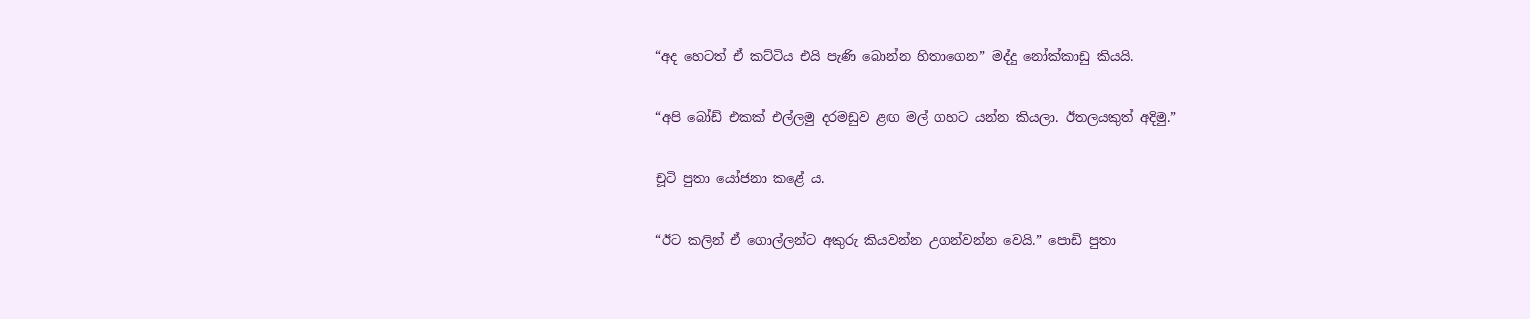“අද හෙටත් ඒ කට්ටිය එයි පැණි බොන්න හිතාගෙන” මද්දු නෝක්කාඩු කියයි.

“අපි බෝඩ් එකක් එල්ලමු දරමඩුව ළඟ මල් ගහට යන්න කියලා. ඊතලයකුත් අදිමු.”

චූටි පුතා යෝජනා කළේ ය.

“ඊට කලින් ඒ ගොල්ලන්ට අකුරු කියවන්න උගන්වන්න වෙයි.” පොඩි පුතා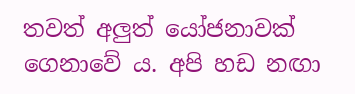තවත් අලුත් යෝජනාවක් ගෙනාවේ ය. අපි හඩ නඟා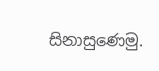සිනාසුණෙමු.